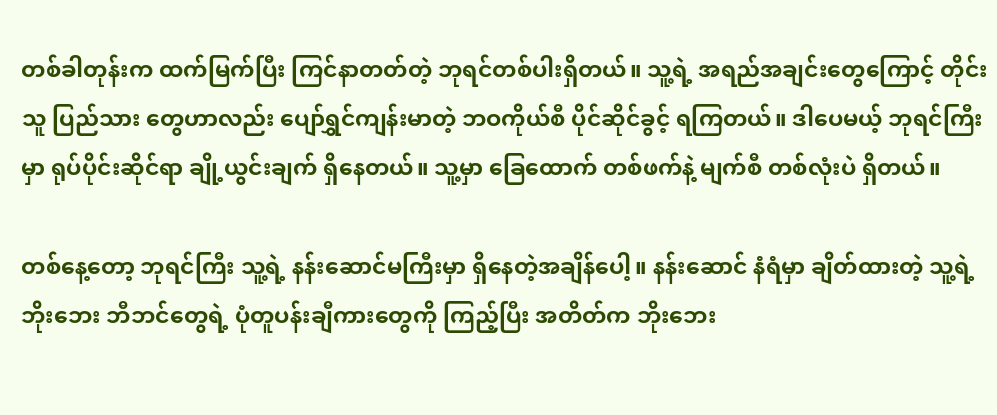တစ်ခါတုန်းက ထက်မြက်ပြီး ကြင်နာတတ်တဲ့ ဘုရင်တစ်ပါးရှိတယ်။ သူ့ရဲ့ အရည်အချင်းတွေကြောင့် တိုင်းသူ ပြည်သား တွေဟာလည်း ပျော်ရွှင်ကျန်းမာတဲ့ ဘဝကိုယ်စီ ပိုင်ဆိုင်ခွင့် ရကြတယ်။ ဒါပေမယ့် ဘုရင်ကြီးမှာ ရုပ်ပိုင်းဆိုင်ရာ ချို့ယွင်းချက် ရှိနေတယ်။ သူ့မှာ ခြေထောက် တစ်ဖက်နဲ့ မျက်စီ တစ်လုံးပဲ ရှိတယ်။

တစ်နေ့တော့ ဘုရင်ကြီး သူ့ရဲ့ နန်းဆောင်မကြီးမှာ ရှိနေတဲ့အချိန်ပေါ့။ နန်းဆောင် နံရံမှာ ချိတ်ထားတဲ့ သူ့ရဲ့ ဘိုးဘေး ဘီဘင်တွေရဲ့ ပုံတူပန်းချီကားတွေကို ကြည့်ပြီး အတိတ်က ဘိုးဘေး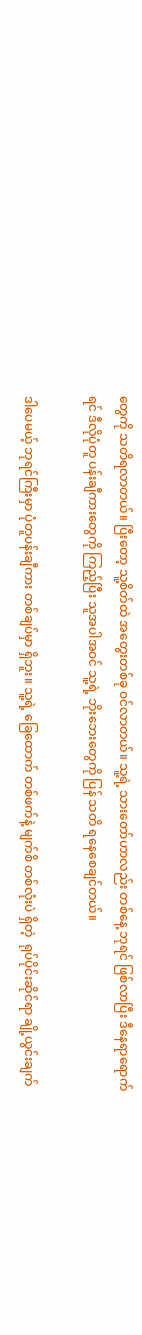တွေကို သတိရလာတယ်။ ပြီးတော့ သူ့စိတ်ထဲ အတွေးတစ်ခု ဝင်လာတယ်။ သူ့ရဲ့ သားတော်ဟာလည်း တစ်နေ့ ဘုရင် ဖြစ်လာပြီး ဒီနေရာရောက်ရင် ဒီလိုပုံတူ ပန်းချီကားတွေကို ကြည့်ပြီး သူအပါအဝင် သူ့ရဲ့ ဘိုးဘေးတွေကို ပြန် သတိ ရနေစေချင်တယ်။

ဒါပေမယ့် ဘုရင်ကြီးမှာ ပုံတူပန်းချီကား တစ်ချပ်မှာ ရှိဘူး။ သူ့ရဲ့ ခြေထောက် တစ်ဖက်နဲ့ မျက်စိ တစ်လုံးပဲ ရှိတဲ့  ရုပ်ပိုင်းဆိုင်ရာ ချို့ယွင်းချက်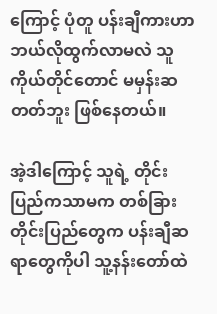ကြောင့် ပုံတူ ပန်းချီကားဟာ ဘယ်လိုထွက်လာမလဲ သူကိုယ်တိုင်တောင် မမှန်းဆတတ်ဘူး ဖြစ်နေတယ်။

အဲ့ဒါကြောင့် သူရဲ့ တိုင်းပြည်ကသာမက တစ်ခြားတိုင်းပြည်တွေက ပန်းချီဆရာတွေကိုပါ သူ့နန်းတော်ထဲ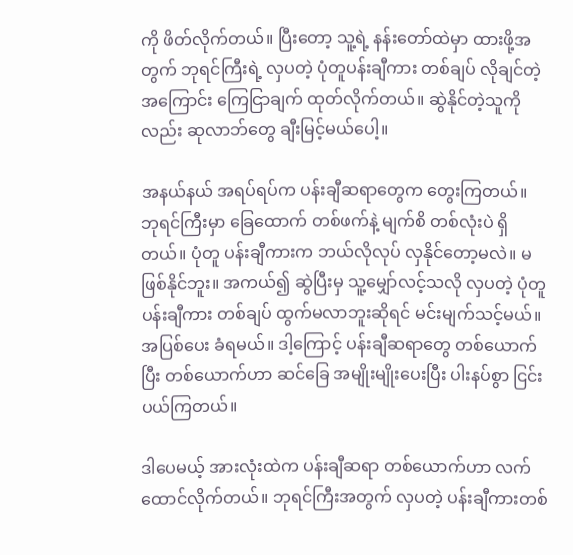ကို ဖိတ်လိုက်တယ်။ ပြီးတော့ သူ့ရဲ့ နန်းတော်ထဲမှာ ထားဖို့အတွက် ဘုရင်ကြီးရဲ့ လှပတဲ့ ပုံတူပန်းချီကား တစ်ချပ် လိုချင်တဲ့အကြောင်း ကြေငြာချက် ထုတ်လိုက်တယ်။ ဆွဲနိုင်တဲ့သူကိုလည်း ဆုလာဘ်တွေ ချီးမြင့်မယ်ပေါ့။

အနယ်နယ် အရပ်ရပ်က ပန်းချီဆရာတွေက တွေးကြတယ်။ ဘုရင်ကြီးမှာ ခြေထောက် တစ်ဖက်နဲ့ မျက်စိ တစ်လုံးပဲ ရှိတယ်။ ပုံတူ ပန်းချီကားက ဘယ်လိုလုပ် လှနိုင်တော့မလဲ။ မဖြစ်နိုင်ဘူး။ အကယ်၍ ဆွဲပြီးမှ သူ့မျှော်လင့်သလို လှပတဲ့ ပုံတူပန်းချီကား တစ်ချပ် ထွက်မလာဘူးဆိုရင် မင်းမျက်သင့်မယ်။ အပြစ်ပေး ခံရမယ်။ ဒါ့ကြောင့် ပန်းချီဆရာတွေ တစ်ယောက်ပြီး တစ်ယောက်ဟာ ဆင်ခြေ အမျိုးမျိုးပေးပြီး ပါးနပ်စွာ ငြင်းပယ်ကြတယ်။

ဒါပေမယ့် အားလုံးထဲက ပန်းချီဆရာ တစ်ယောက်ဟာ လက်ထောင်လိုက်တယ်။ ဘုရင်ကြီးအတွက် လှပတဲ့ ပန်းချီကားတစ်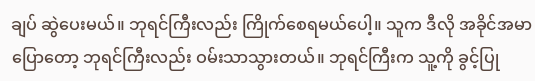ချပ် ဆွဲပေးမယ်။ ဘုရင်ကြီးလည်း ကြိုက်စေရမယ်ပေါ့။ သူက ဒီလို အခိုင်အမာ ပြောတော့ ဘုရင်ကြီးလည်း ဝမ်းသာသွားတယ်။ ဘုရင်ကြီးက သူ့ကို ခွင့်ပြု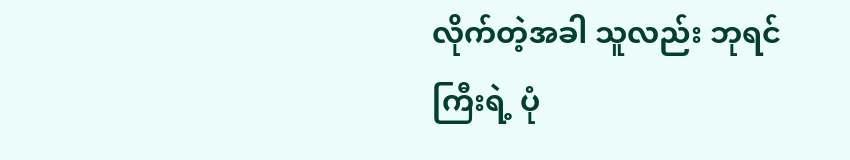လိုက်တဲ့အခါ သူလည်း ဘုရင်ကြီးရဲ့ ပုံ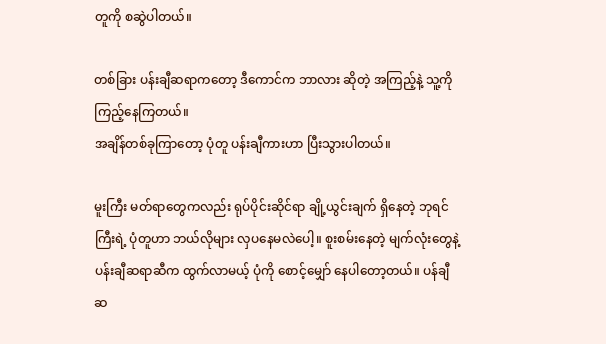တူကို စဆွဲပါတယ်။

တစ်ခြား ပန်းချီဆရာကတော့ ဒီကောင်က ဘာလား ဆိုတဲ့ အကြည့်နဲ့ သူ့ကို ကြည့်နေကြတယ်။
အချိန်တစ်ခုကြာတော့ ပုံတူ ပန်းချီကားဟာ ပြီးသွားပါတယ်။

မူးကြီး မတ်ရာတွေကလည်း ရုပ်ပိုင်းဆိုင်ရာ ချို့ယွင်းချက် ရှိနေတဲ့ ဘုရင်ကြီးရဲ့ ပုံတူဟာ ဘယ်လိုများ လှပနေမလဲပေါ့။ စူးစမ်းနေတဲ့ မျက်လုံးတွေနဲ့ ပန်းချီဆရာဆီက ထွက်လာမယ့် ပုံကို စောင့်မျှော် နေပါတော့တယ်။ ပန်ချီဆ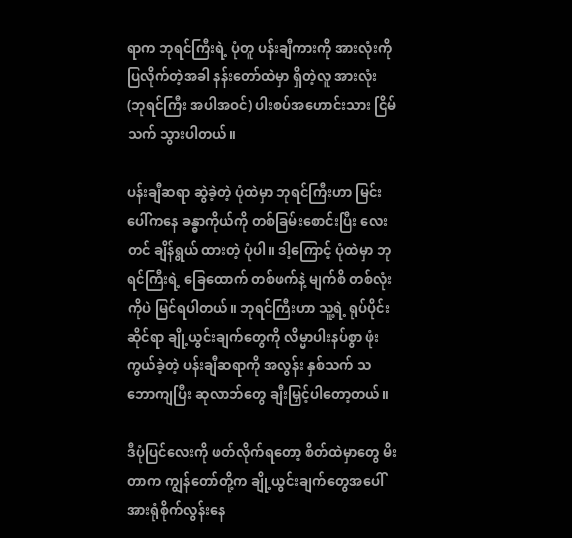ရာက ဘုရင်ကြီးရဲ့ ပုံတူ ပန်းချီကားကို အားလုံးကို ပြလိုက်တဲ့အခါ နန်းတော်ထဲမှာ ရှိတဲ့လူ အားလုံး (ဘုရင်ကြီး အပါအဝင်) ပါးစပ်အဟောင်းသား ငြိမ်သက် သွားပါတယ်။

ပန်းချီဆရာ ဆွဲခဲ့တဲ့ ပုံထဲမှာ ဘုရင်ကြီးဟာ မြင်းပေါ်ကနေ ခန္ဓာကိုယ်ကို တစ်ခြမ်းစောင်းပြီး လေးတင် ချိန်ရွယ် ထားတဲ့ ပုံပါ။ ဒါ့ကြောင့် ပုံထဲမှာ ဘုရင်ကြီးရဲ့ ခြေထောက် တစ်ဖက်နဲ့ မျက်စိ တစ်လုံးကိုပဲ မြင်ရပါတယ်။ ဘုရင်ကြီးဟာ သူ့ရဲ့ ရုပ်ပိုင်းဆိုင်ရာ ချို့ယွင်းချက်တွေကို လိမ္မာပါးနပ်စွာ ဖုံးကွယ်ခဲ့တဲ့ ပန်းချီဆရာကို အလွန်း နှစ်သက် သဘောကျပြီး ဆုလာဘ်တွေ ချီးမြှင့်ပါတော့တယ်။

ဒီပုံပြင်လေးကို ဖတ်လိုက်ရတော့ စိတ်ထဲမှာတွေ မိးတာက ကျွန်တော်တို့က ချို့ယွင်းချက်တွေအပေါ် အားရုံစိုက်လွန်းနေ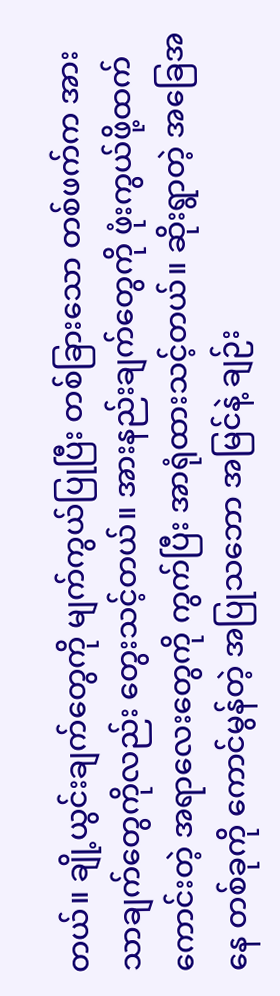တယ်။ ချို့ယွင်းချက်တွေကို မျက်ကွယ်ပြုပြီး တစ်ခြားသော တစ်ဖက်က အားသာချက်တွေကိုလည်း တွေးသင့်တယ်။ အားနည်းချက်တွေကို ဖုံးကွယ်ဖို့ထက် ကောင်းတဲ့ အရာလေးတွေကို ကွက်ပြီး အာရုံထားသင့်တယ်။ ဆိုးရွာတဲ့ အခြေအနေ တစ်ခုကို ကောင်မွန်တဲ့ အပြုသဘော အမြင်နဲ့ ချဉ်း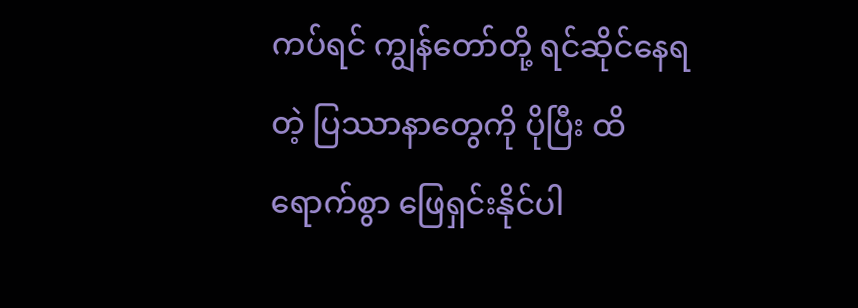ကပ်ရင် ကျွန်တော်တို့ ရင်ဆိုင်နေရတဲ့ ပြဿာနာတွေကို ပိုပြီး ထိရောက်စွာ ဖြေရှင်းနိုင်ပါ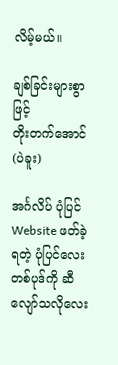လိမ့်မယ်။

ချစ်ခြင်းများစွာဖြင့်
တိုးတက်အောင်(ပဲခူး)

အင်္ဂလိပ် ပုံပြင် Website ဖတ်ခဲ့ရတဲ့ ပုံပြင်လေး တစ်ပုဒ်ကို ဆီလျော်သလိုလေး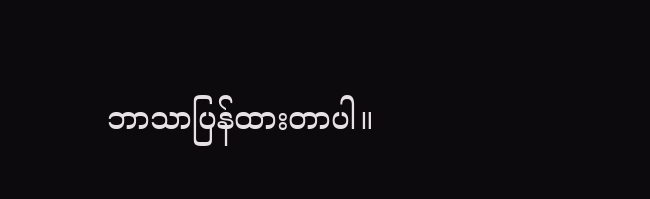ဘာသာပြန်ထားတာပါ။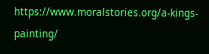https://www.moralstories.org/a-kings-painting/